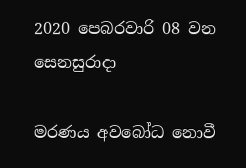2020 පෙබරවාරි 08 වන සෙනසුරාදා

මරණය අවබෝධ නොවී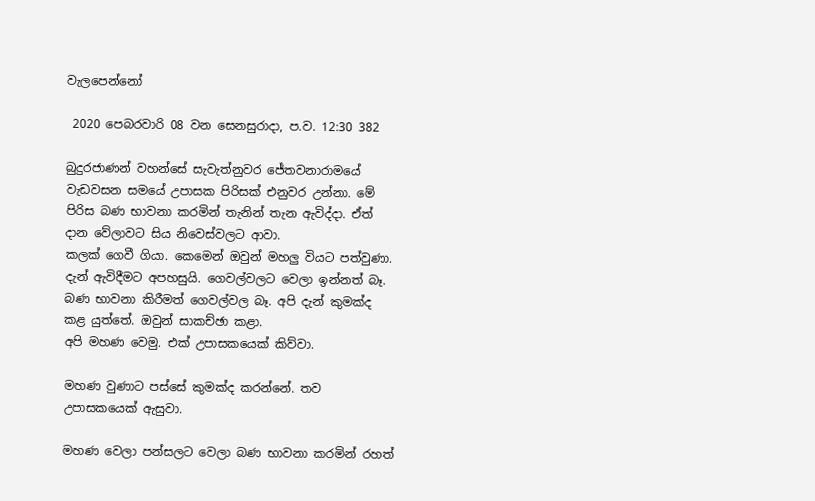වැලපෙන්නෝ

 2020 පෙබරවාරි 08 වන සෙනසුරාදා, ප.ව. 12:30 382

බුදුරජාණන් වහන්සේ සැවැත්නුවර ජේතවනාරාමයේ වැඩවසන සමයේ උපාසක පිරිසක් එනුවර උන්නා. මේ පිරිස බණ භාවනා කරමින් තැනින් තැන ඇවිද්දා. ඒත් දාන වේලාවට සිය නිවෙස්වලට ආවා.
කලක් ගෙවී ගියා. කෙමෙන් ඔවුන් මහලු වියට පත්වුණා. දැන් ඇවිදීමට අපහසුයි. ගෙවල්වලට වෙලා ඉන්නත් බෑ. බණ භාවනා කිරීමත් ගෙවල්වල බෑ. අපි දැන් කුමක්ද කළ යුත්තේ. ඔවුන් සාකච්ඡා කළා.
අපි මහණ වෙමු. එක් උපාසකයෙක් කිව්වා.

මහණ වුණාට පස්සේ කුමක්ද කරන්නේ. තව උපාසකයෙක් ඇසුවා.

මහණ වෙලා පන්සලට වෙලා බණ භාවනා කරමින් රහත්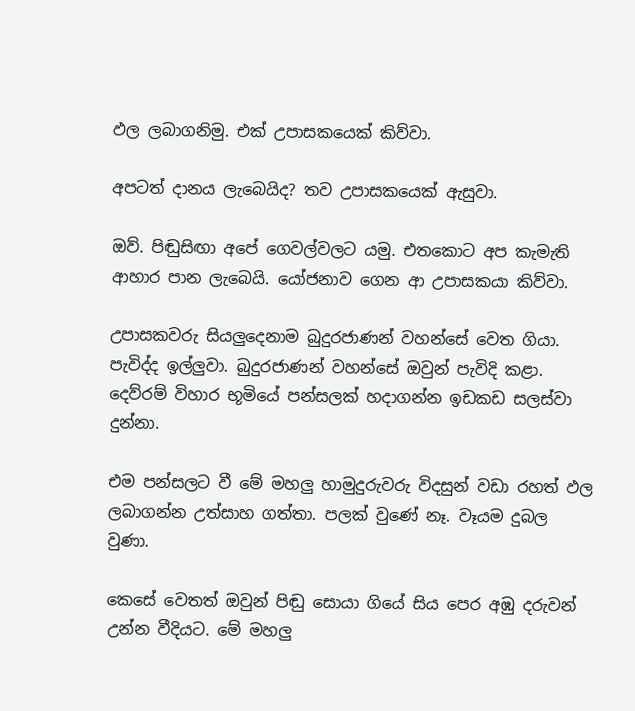ඵල ලබාගනිමු. එක් උපාසකයෙක් කිව්වා.

අපටත් දානය ලැබෙයිද? තව උපාසකයෙක් ඇසුවා.

ඔව්. පිඬුසිඟා අපේ ගෙවල්වලට යමු. එතකොට අප කැමැති ආහාර පාන ලැබෙයි. යෝජනාව ගෙන ආ උපාසකයා කිව්වා.

උපාසකවරු සියලුදෙනාම බුදුරජාණන් වහන්සේ වෙත ගියා. පැවිද්ද ඉල්ලුවා. බුදුරජාණන් වහන්සේ ඔවුන් පැවිදි කළා. දෙව්රම් විහාර භූමියේ පන්සලක් හදාගන්න ඉඩකඩ සලස්වා දුන්නා.

එම පන්සලට වී මේ මහලු හාමුදුරුවරු විදසුන් වඩා රහත් ඵල ලබාගන්න උත්සාහ ගත්තා. පලක් වුණේ නෑ. වෑයම දුබල වුණා.

කෙසේ වෙතත් ඔවුන් පිඬු සොයා ගියේ සිය පෙර අඹු දරුවන් උන්න වීදියට. මේ මහලු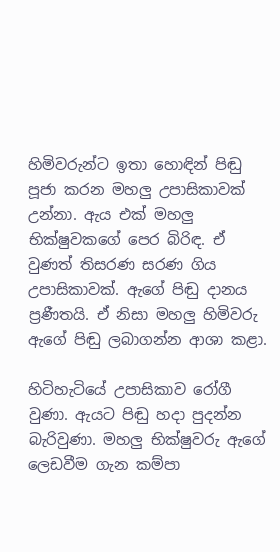හිමිවරුන්ට ඉතා හොඳින් පිඬු පූජා කරන මහලු උපාසිකාවක් උන්නා. ඇය එක් මහලු භික්ෂුවකගේ පෙර බිරිඳ. ඒ වුණත් තිසරණ සරණ ගිය උපාසිකාවක්. ඇගේ පිඬු දානය ප්‍රණීතයි. ඒ නිසා මහලු හිමිවරු ඇගේ පිඬු ලබාගන්න ආශා කළා.

හිටිහැටියේ උපාසිකාව රෝගී වුණා. ඇයට පිඬු හදා පුදන්න බැරිවුණා. මහලු භික්ෂුවරු ඇගේ ලෙඩවීම ගැන කම්පා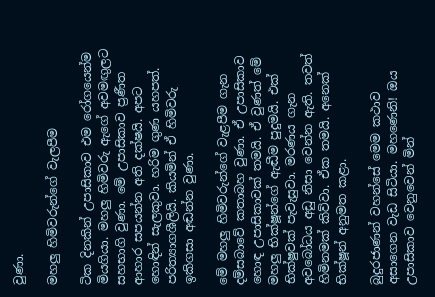වුණා.

මහලු හිමිවරුන්ගේ වැලපීම

ටික දිනකින් උපාසිකාව එම රෝගයෙන්ම මියගියා. මහලු හිමිවරු ඇගේ අවමඟුලට සහභාගි වුණා. මේ උපාසිකාව ප්‍රණීත ආහාර සපයන්න අති දක්ෂයි. අපට හොඳින් සැලකුවා. හරිම ගුණ යහපත්. පරිත්‍යාගශීලියි. කියමින් ඒ හිමිවරු ඉකිගසා අඬන්න වුණා.

මේ මහලු හිමිවරුන්ගේ වැළපීම ගැන දම්සබාවේ කතාබහ වුණා. ඒ උපාසිකාව හොඳ උපාසිකාවක් තමයි. ඒ වුණත් මේ මහලු භික්ෂූන්ගේ ඇඬීම පුදුමයි. එක් භික්ෂුවක් පැවැසුවා. මරණය ගැන අවබෝධය අඩු නිසා වෙන්න ඇති. තවත් හිමිනමක් කිව්වා. ඒක තමයි. අනෙක් භික්ෂූන් අනුමත කළා.

බුදුරජාණන් වහන්සේ මෙම කථාව අසාගෙන වැඩ සිටියා. මහණෙනි! ඔය උපාසිකාව වෙනුවෙන් මින්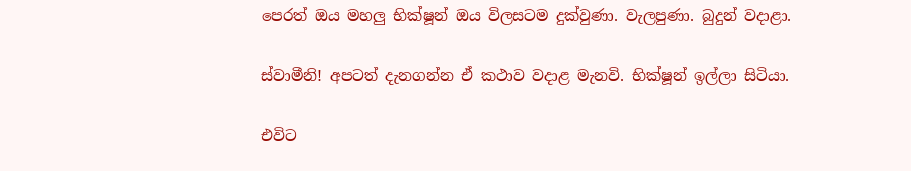පෙරත් ඔය මහලු භික්ෂූන් ඔය විලසටම දුක්වුණා. වැලපුණා. බුදුන් වදාළා.

ස්වාමීනි! අපටත් දැනගන්න ඒ කථාව වදාළ මැනවි. භික්ෂූන් ඉල්ලා සිටියා.

එවිට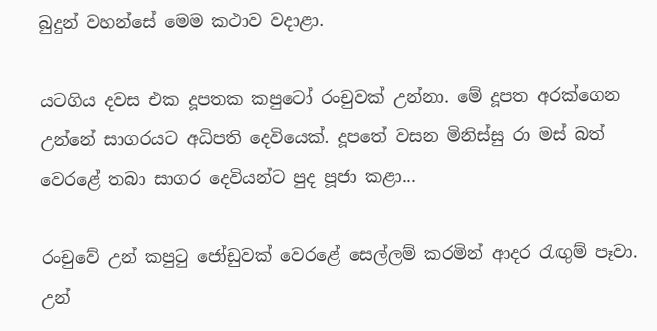බුදුන් වහන්සේ මෙම කථාව වදාළා.

යටගිය දවස එක දූපතක කපුටෝ රංචුවක් උන්නා. මේ දූපත අරක්ගෙන උන්නේ සාගරයට අධිපති දෙවියෙක්. දූපතේ වසන මිනිස්සු රා මස් බත් වෙරළේ තබා සාගර දෙවියන්ට පුද පූජා කළා...

රංචුවේ උන් කපුටු ජෝඩුවක් වෙරළේ සෙල්ලම් කරමින් ආදර රැඟුම් පෑවා. උන්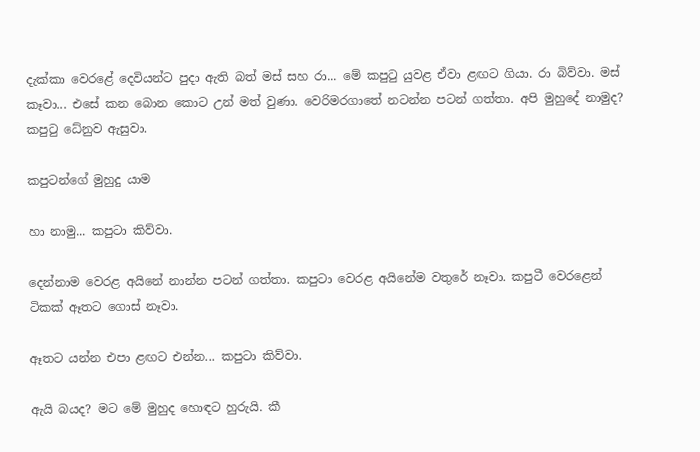දැක්කා වෙරළේ දෙවියන්ට පුදා ඇති බත් මස් සහ රා... මේ කපුටු යුවළ ඒවා ළඟට ගියා. රා බිව්වා. මස් කෑවා... එසේ කන බොන කොට උන් මත් වුණා. වෙරිමරගාතේ නටන්න පටන් ගත්තා. අපි මුහුදේ නාමුද? කපුටු ධේනුව ඇසුවා.

කපුටන්ගේ මුහුදු යාම

හා නාමු... කපුටා කිව්වා.

දෙන්නාම වෙරළ අයිනේ නාන්න පටන් ගත්තා. කපුටා වෙරළ අයිනේම වතුරේ නෑවා. කපුටී වෙරළෙන් ටිකක් ඈතට ගොස් නෑවා.

ඈතට යන්න එපා ළඟට එන්න... කපුටා කිව්වා.

ඇයි බයද? මට මේ මුහුද හොඳට හුරුයි. කී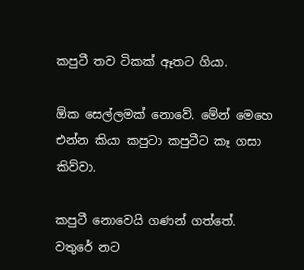කපුටී තව ටිකක් ඈතට ගියා.

ඕක සෙල්ලමක් නොවේ. මේන් මෙහෙ එන්න කියා කපුටා කපුටීට කෑ ගසා කිව්වා.

කපුටී නොවෙයි ගණන් ගත්තේ. වතුරේ නට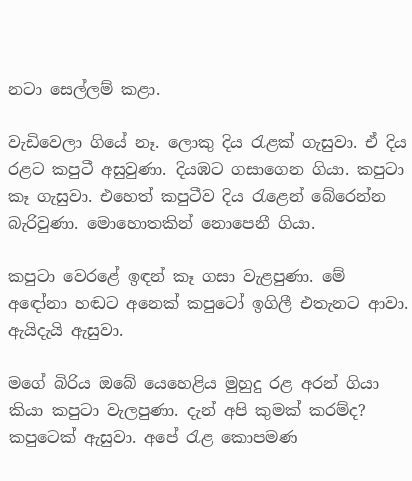නටා සෙල්ලම් කළා.

වැඩිවෙලා ගියේ නෑ. ලොකු දිය රැළක් ගැසුවා. ඒ දිය රළට කපුටී අසුවුණා. දියඹට ගසාගෙන ගියා. කපුටා කෑ ගැසුවා. එහෙත් කපුටීව දිය රැළෙන් බේරෙන්න බැරිවුණා. මොහොතකින් නොපෙනී ගියා.

කපුටා වෙරළේ ඉඳන් කෑ ගසා වැළපුණා. මේ අඳෝනා හඬට අනෙක් කපුටෝ ඉගිලී එතැනට ආවා. ඇයිදැයි ඇසුවා.

මගේ බිරිය ඔබේ යෙහෙළිය මුහුදු රළ අරන් ගියා කියා කපුටා වැලපුණා. දැන් අපි කුමක් කරම්ද? කපුටෙක් ඇසුවා. අපේ රැළ කොපමණ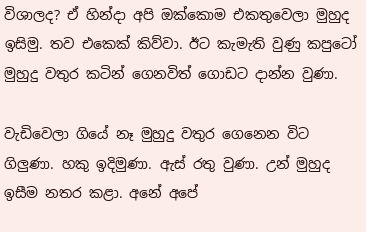විශාලද? ඒ හින්දා අපි ඔක්කොම එකතුවෙලා මුහුද ඉසිමු. තව එකෙක් කිව්වා. ඊට කැමැති වුණු කපුටෝ මුහුදු වතුර කටින් ගෙනවිත් ගොඩට දාන්න වුණා.

වැඩිවෙලා ගියේ නෑ මුහුදු වතුර ගෙනෙන විට ගිලුණා. හකු ඉදිමුණා. ඇස් රතු වුණා. උන් මුහුද ඉසීම නතර කළා. අනේ අපේ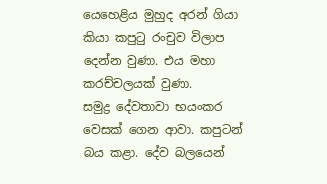යෙහෙළිය මුහුද අරන් ගියා කියා කපුටු රංචුව විලාප දෙන්න වුණා. එය මහා කරච්චලයක් වුණා.
සමුද්‍ර දේවතාවා භයංකර වෙසක් ගෙන ආවා. කපුටන් බය කළා. දේව බලයෙන්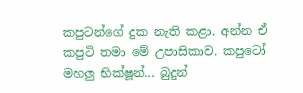කපුටන්ගේ දුක නැති කළා. අන්න ඒ කපුටි තමා මේ උපාසිකාව. කපුටෝ මහලු භික්ෂූන්... බුදුන්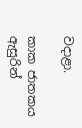වදාළා.

කාක ජාතකය ඇසුරින්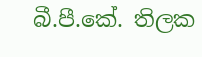බී.පී.කේ. තිලක